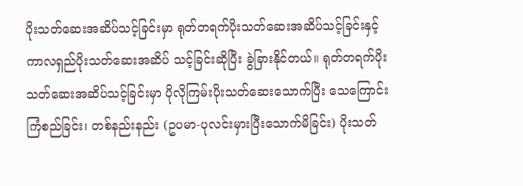ပိုးသတ်ဆေးအဆိပ်သင့်ခြင်းမှာ ရုတ်တရက်ပိုးသတ်ဆေးအဆိပ်သင့်ခြင်းနှင့် ကာလရှည်ပိုးသတ်ဆေးအဆိပ် သင့်ခြင်းဆိုပြီး ခွဲခြားနိုင်တယ်။ ရုတ်တရက်ပိုးသတ်ဆေးအဆိပ်သင့်ခြင်းမှာ ပိုလိုကြမ်းပိုးသတ်ဆေးသောက်ပြီး သေကြောင်းကြံစည်ခြင်း၊ တစ်နည်းနည်း (ဥပမာ-ပုလင်းမှားပြီးသောက်မိခြင်း) ပိုးသတ်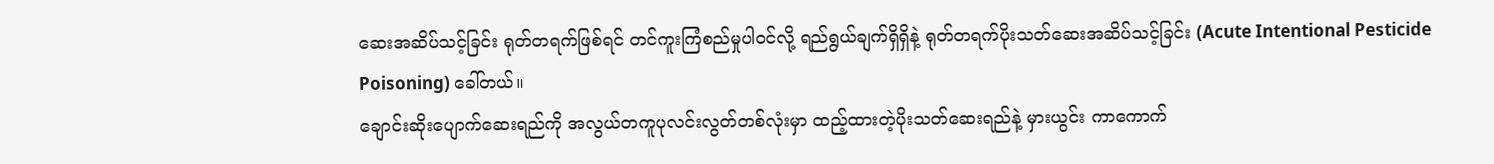ဆေးအဆိပ်သင့်ခြင်း ရုတ်တရက်ဖြစ်ရင် တင်ကူးကြံစည်မှုပါဝင်လို့ ရည်ရွယ်ချက်ရှိရှိနဲ့ ရုတ်တရက်ပိုးသတ်ဆေးအဆိပ်သင့်ခြင်း (Acute Intentional Pesticide Poisoning) ခေါ်တယ်။
ချောင်းဆိုးပျောက်ဆေးရည်ကို အလွယ်တကူပုလင်းလွတ်တစ်လုံးမှာ ထည့်ထားတဲ့ပိုးသတ်ဆေးရည်နဲ့ မှားယွင်း ကာကောက်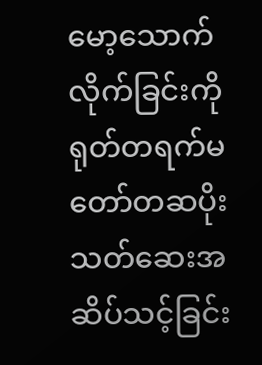မော့သောက်လိုက်ခြင်းကို ရုတ်တရက်မတော်တဆပိုးသတ်ဆေးအဆိပ်သင့်ခြင်း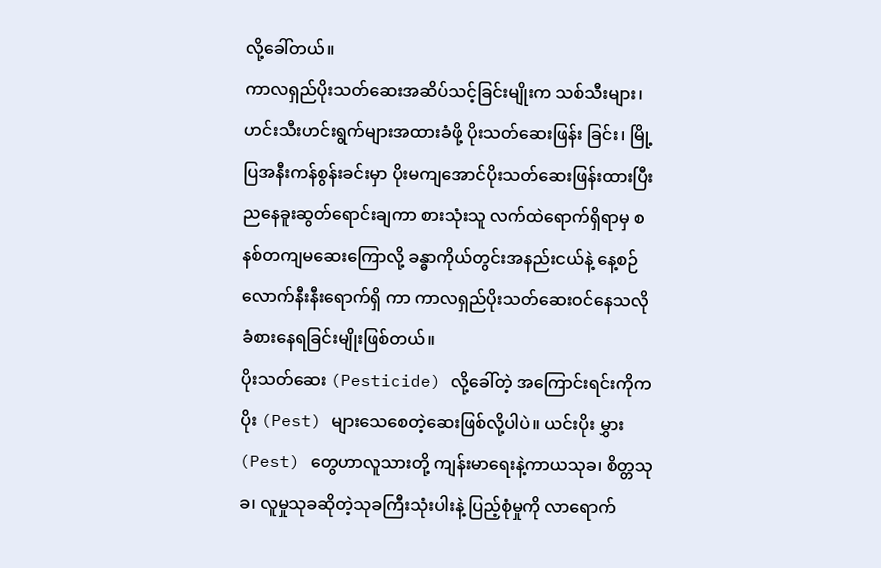လို့ခေါ်တယ်။
ကာလရှည်ပိုးသတ်ဆေးအဆိပ်သင့်ခြင်းမျိုးက သစ်သီးများ၊ ဟင်းသီးဟင်းရွက်များအထားခံဖို့ ပိုးသတ်ဆေးဖြန်း ခြင်း၊ မြို့ပြအနီးကန်စွန်းခင်းမှာ ပိုးမကျအောင်ပိုးသတ်ဆေးဖြန်းထားပြီး ညနေခူးဆွတ်ရောင်းချကာ စားသုံးသူ လက်ထဲရောက်ရှိရာမှ စနစ်တကျမဆေးကြောလို့ ခန္ဓာကိုယ်တွင်းအနည်းငယ်နဲ့ နေ့စဉ်လောက်နီးနီးရောက်ရှိ ကာ ကာလရှည်ပိုးသတ်ဆေးဝင်နေသလို ခံစားနေရခြင်းမျိုးဖြစ်တယ်။
ပိုးသတ်ဆေး (Pesticide) လို့ခေါ်တဲ့ အကြောင်းရင်းကိုက ပိုး (Pest) များသေစေတဲ့ဆေးဖြစ်လို့ပါပဲ။ ယင်းပိုး မွှား (Pest) တွေဟာလူသားတို့ ကျန်းမာရေးနဲ့ကာယသုခ၊ စိတ္တသုခ၊ လူမှုသုခဆိုတဲ့သုခကြီးသုံးပါးနဲ့ ပြည့်စုံမှုကို လာရောက်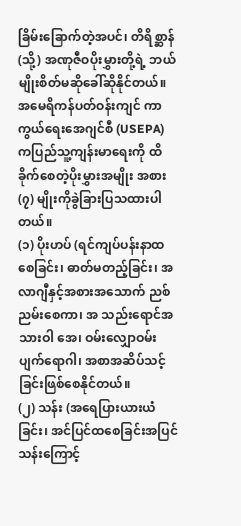ခြိမ်းခြောက်တဲ့အပင်၊ တိရိစ္ဆာန် (သို့) အဏုဇီဝပိုးမွှားတို့ရဲ့ ဘယ်မျိုးစိတ်မဆိုခေါ်ဆိုနိုင်တယ်။
အမေရိကန်ပတ်ဝန်းကျင် ကာကွယ်ရေးအေဂျင်စီ (USEPA) ကပြည်သူ့ကျန်းမာရေးကို ထိခိုက်စေတဲ့ပိုးမွှားအမျိုး အစား (၇) မျိုးကိုခွဲခြားပြသထားပါတယ်။
(၁) ပိုးဟပ် (ရင်ကျပ်ပန်းနာထစေခြင်း၊ ဓာတ်မတည့်ခြင်း၊ အလာဂျီနှင့်အစားအသောက် ညစ်ညမ်းစေကာ၊ အ သည်းရောင်အသားဝါ အေ၊ ဝမ်းလျှောဝမ်းပျက်ရောဂါ၊ အစာအဆိပ်သင့်ခြင်းဖြစ်စေနိုင်တယ်။
(၂) သန်း (အရေပြားယားယံခြင်း၊ အင်ပြင်ထစေခြင်းအပြင် သန်းကြောင့်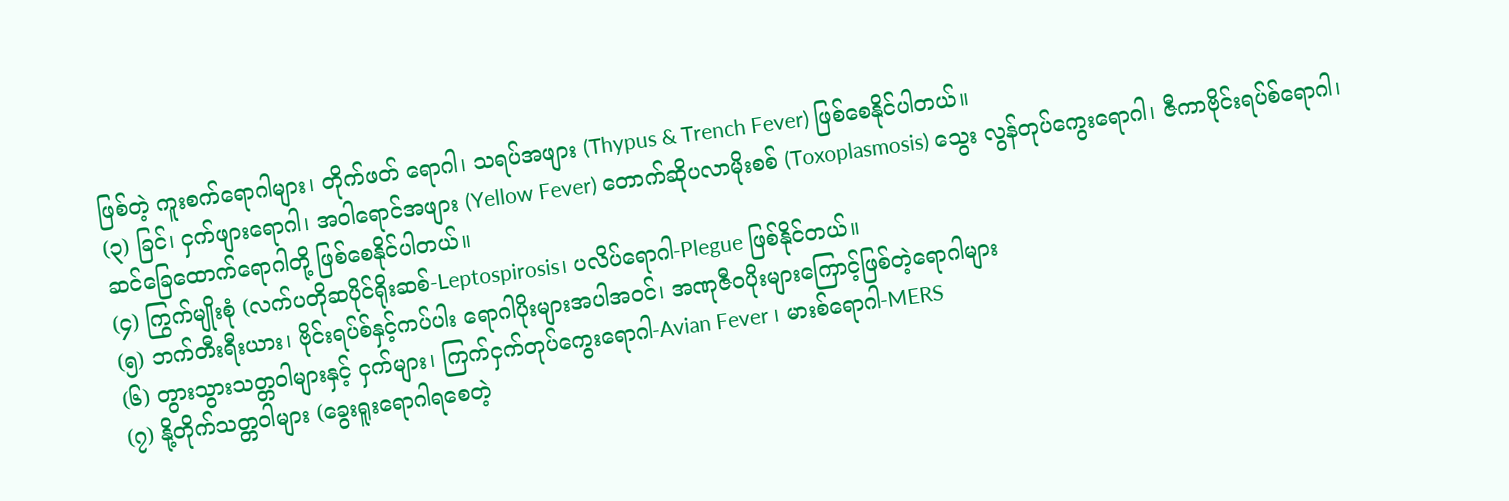ဖြစ်တဲ့ ကူးစက်ရောဂါများ၊ တိုက်ဖတ် ရောဂါ၊ သရပ်အဖျား (Thypus & Trench Fever) ဖြစ်စေနိုင်ပါတယ်။
(၃) ခြင်၊ ငှက်ဖျားရောဂါ၊ အဝါရောင်အဖျား (Yellow Fever) တောက်ဆိုပလာမိုးစစ် (Toxoplasmosis) သွေး လွန်တုပ်ကွေးရောဂါ၊ ဇီကာဗိုင်းရပ်စ်ရောဂါ၊ ဆင်ခြေထောက်ရောဂါတို့ ဖြစ်စေနိုင်ပါတယ်။
(၄) ကြွက်မျိုးစုံ (လက်ပတိုဆပိုင်ရိုးဆစ်-Leptospirosis၊ ပလိပ်ရောဂါ-Plegue ဖြစ်နိုင်တယ်။
(၅) ဘက်တီးရီးယား၊ ဗိုင်းရပ်စ်နှင့်ကပ်ပါး ရောဂါပိုးများအပါအဝင်၊ အဏုဇီဝပိုးများကြောင့်ဖြစ်တဲ့ရောဂါများ
(၆) တွားသွားသတ္တဝါများနှင့် ငှက်များ၊ ကြက်ငှက်တုပ်ကွေးရောဂါ-Avian Fever ၊ မားစ်ရောဂါ-MERS
(၇) နို့တိုက်သတ္တဝါများ (ခွေးရူးရောဂါရစေတဲ့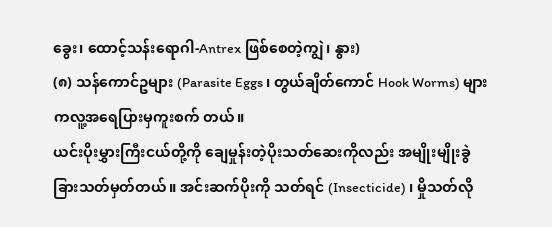ခွေး၊ ထောင့်သန်းရောဂါ-Antrex ဖြစ်စေတဲ့ကျွဲ၊ နွား)
(၈) သန်ကောင်ဥများ (Parasite Eggs ၊ တွယ်ချိတ်ကောင် Hook Worms) များကလူ့အရေပြားမှကူးစက် တယ်။
ယင်းပိုးမွှားကြီးငယ်တို့ကို ချေမှုန်းတဲ့ပိုးသတ်ဆေးကိုလည်း အမျိုးမျိုးခွဲခြားသတ်မှတ်တယ်။ အင်းဆက်ပိုးကို သတ်ရင် (Insecticide) ၊ မှိုသတ်လို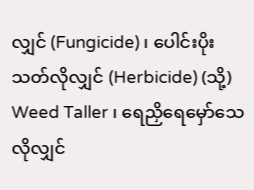လျှင် (Fungicide) ၊ ပေါင်းပိုးသတ်လိုလျှင် (Herbicide) (သို့) Weed Taller ၊ ရေညှိရေမှော်သေလိုလျှင်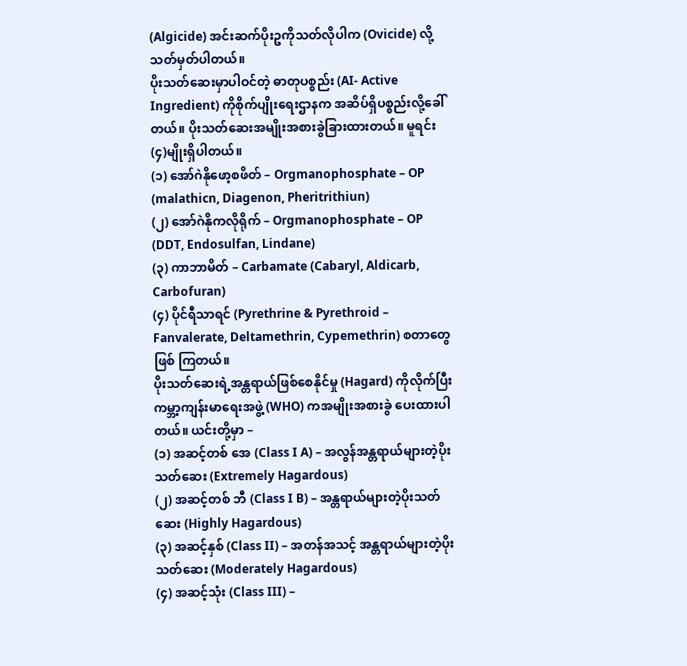(Algicide) အင်းဆက်ပိုးဥကိုသတ်လိုပါက (Ovicide) လို့သတ်မှတ်ပါတယ်။
ပိုးသတ်ဆေးမှာပါဝင်တဲ့ ဓာတုပစ္စည်း (AI- Active Ingredient) ကိုစိုက်ပျိုးရေးဌာနက အဆိပ်ရှိပစ္စည်းလို့ခေါ် တယ်။ ပိုးသတ်ဆေးအမျိုးအစားခွဲခြားထားတယ်။ မူရင်း (၄)မျိုးရှိပါတယ်။
(၁) အော်ဂဲနိုဖော့စဖိတ် – Orgmanophosphate – OP (malathicn, Diagenon, Pheritrithiun)
(၂) အော်ဂဲနိုကလိုရိုက် – Orgmanophosphate – OP (DDT, Endosulfan, Lindane)
(၃) ကာဘာမိတ် – Carbamate (Cabaryl, Aldicarb, Carbofuran)
(၄) ပိုင်ရီသာရင် (Pyrethrine & Pyrethroid – Fanvalerate, Deltamethrin, Cypemethrin) စတာတွေဖြစ် ကြတယ်။
ပိုးသတ်ဆေးရဲ့အန္တရာယ်ဖြစ်စေနိုင်မှု (Hagard) ကိုလိုက်ပြီး ကမ္ဘာ့ကျန်းမာရေးအဖွဲ့ (WHO) ကအမျိုးအစားခွဲ ပေးထားပါတယ်။ ယင်းတို့မှာ –
(၁) အဆင့်တစ် အေ (Class I A) – အလွန်အန္တရာယ်များတဲ့ပိုးသတ်ဆေး (Extremely Hagardous)
(၂) အဆင့်တစ် ဘီ (Class I B) – အန္တရာယ်များတဲ့ပိုးသတ်ဆေး (Highly Hagardous)
(၃) အဆင့်နှစ် (Class II) – အတန်အသင့် အန္တရာယ်များတဲ့ပိုးသတ်ဆေး (Moderately Hagardous)
(၄) အဆင့်သုံး (Class III) –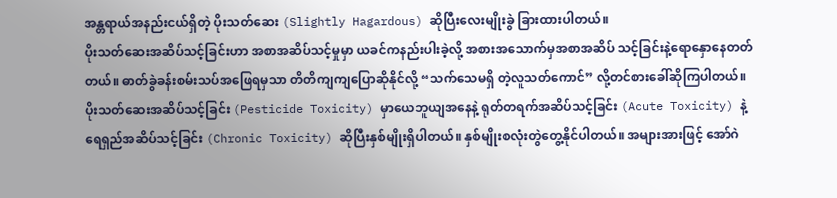အန္တရာယ်အနည်းငယ်ရှိတဲ့ ပိုးသတ်ဆေး (Slightly Hagardous) ဆိုပြီးလေးမျိုးခွဲ ခြားထားပါတယ်။
ပိုးသတ်ဆေးအဆိပ်သင့်ခြင်းဟာ အစာအဆိပ်သင့်မှုမှာ ယခင်ကနည်းပါးခဲ့လို့ အစားအသောက်မှအစာအဆိပ် သင့်ခြင်းနဲ့ရောနှောနေတတ်တယ်။ ဓာတ်ခွဲခန်းစမ်းသပ်အဖြေရမှသာ တိတိကျကျပြောဆိုနိုင်လို့ “သက်သေမရှိ တဲ့လူသတ်ကောင်” လို့တင်စားခေါ်ဆိုကြပါတယ်။
ပိုးသတ်ဆေးအဆိပ်သင့်ခြင်း (Pesticide Toxicity) မှာယေဘူယျအနေနဲ့ ရုတ်တရက်အဆိပ်သင့်ခြင်း (Acute Toxicity) နဲ့ရေရှည်အဆိပ်သင့်ခြင်း (Chronic Toxicity) ဆိုပြီးနှစ်မျိုးရှိပါတယ်။ နှစ်မျိုးစလုံးတွဲတွေ့နိုင်ပါတယ်။ အများအားဖြင့် အော်ဂဲ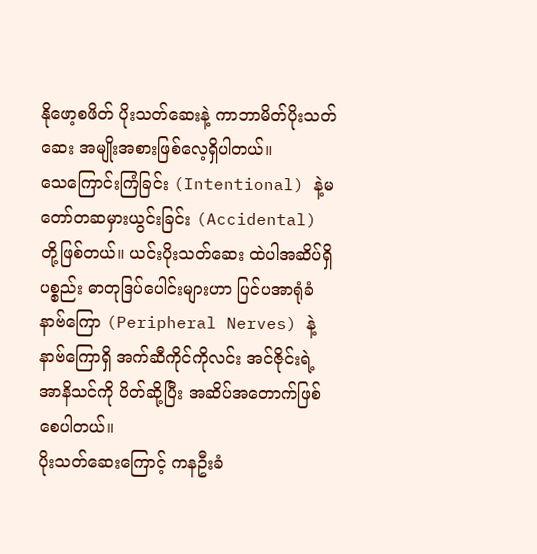နိုဖော့စဖိတ် ပိုးသတ်ဆေးနဲ့ ကာဘာမိတ်ပိုးသတ်ဆေး အမျိုးအစားဖြစ်လေ့ရှိပါတယ်။
သေကြောင်းကြံခြင်း (Intentional) နဲ့မတော်တဆမှားယွင်းခြင်း (Accidental) တို့ဖြစ်တယ်။ ယင်းပိုးသတ်ဆေး ထဲပါအဆိပ်ရှိပစ္စည်း ဓာတုဒြပ်ပေါင်းများဟာ ပြင်ပအာရုံခံနာဗ်ကြော (Peripheral Nerves) နဲ့နာဗ်ကြောရှိ အက်ဆီကိုင်ကိုလင်း အင်ဇိုင်းရဲ့အာနိသင်ကို ပိတ်ဆို့ပြီး အဆိပ်အတောက်ဖြစ်စေပါတယ်။
ပိုးသတ်ဆေးကြောင့် ကနဦးခံ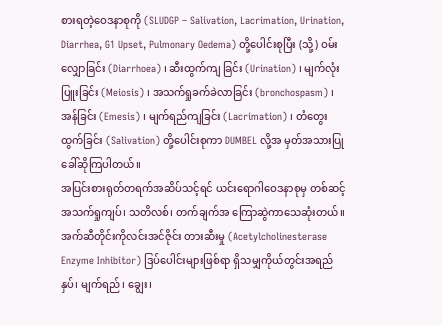စားရတဲ့ဝေဒနာစုကို (SLUDGP – Salivation, Lacrimation, Urination, Diarrhea, G1 Upset, Pulmonary Oedema) တို့ပေါင်းစုပြီး (သို့) ဝမ်းလျှောခြင်း (Diarrhoea) ၊ ဆီးထွက်ကျ ခြင်း (Urination) ၊ မျက်လုံးပြူးခြင်း (Meiosis) ၊ အသက်ရှုခက်ခဲလာခြင်း (bronchospasm) ၊ အန်ခြင်း (Emesis) ၊ မျက်ရည်ကျခြင်း (Lacrimation) ၊ တံတွေးထွက်ခြင်း (Salivation) တို့ပေါင်းစုကာ DUMBEL လို့အ မှတ်အသားပြုခေါ်ဆိုကြပါတယ်။
အပြင်းစားရုတ်တရက်အဆိပ်သင့်ရင် ယင်းရောဂါဝေဒနာစုမှ တစ်ဆင့်အသက်ရှုကျပ်၊ သတိလစ်၊ တက်ချက်အ ကြောဆွဲကာသေဆုံးတယ်။ အက်ဆီတိုင်းကိုလင်းအင်ဇိုင်း တားဆီးမှု (Acetylcholinesterase Enzyme Inhibitor) ဒြပ်ပေါင်းများဖြစ်ရာ ရှိသမျှကိုယ်တွင်းအရည် နှပ်၊ မျက်ရည်၊ ချွေး၊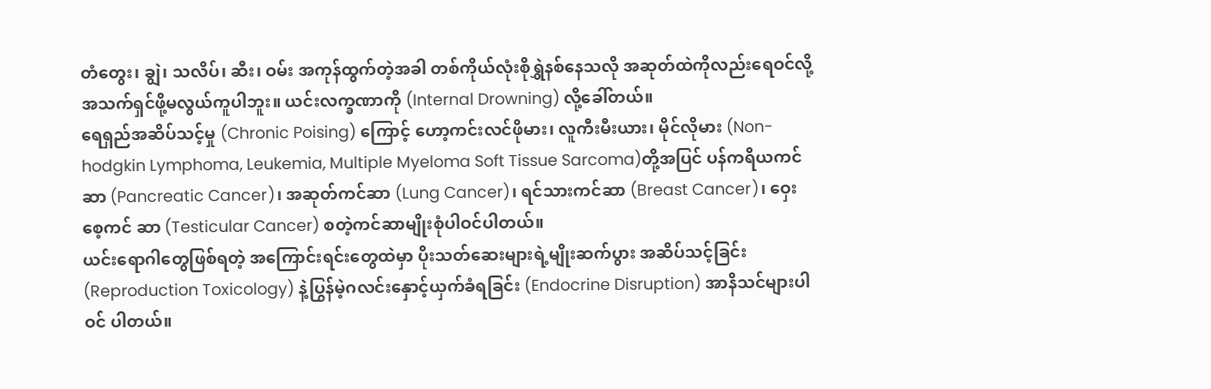တံတွေး၊ ချွဲ၊ သလိပ်၊ ဆီး၊ ဝမ်း အကုန်ထွက်တဲ့အခါ တစ်ကိုယ်လုံးစိုရွှဲနစ်နေသလို အဆုတ်ထဲကိုလည်းရေဝင်လို့ အသက်ရှင်ဖို့မလွယ်ကူပါဘူး။ ယင်းလက္ခဏာကို (Internal Drowning) လို့ခေါ်တယ်။
ရေရှည်အဆိပ်သင့်မှု (Chronic Poising) ကြောင့် ဟော့ကင်းလင်ဖိုမား၊ လူကီးမီးယား၊ မိုင်လိုမား (Non- hodgkin Lymphoma, Leukemia, Multiple Myeloma Soft Tissue Sarcoma)တို့အပြင် ပန်ကရိယကင်ဆာ (Pancreatic Cancer)၊ အဆုတ်ကင်ဆာ (Lung Cancer)၊ ရင်သားကင်ဆာ (Breast Cancer)၊ ဝှေးစေ့ကင် ဆာ (Testicular Cancer) စတဲ့ကင်ဆာမျိုးစုံပါဝင်ပါတယ်။
ယင်းရောဂါတွေဖြစ်ရတဲ့ အကြောင်းရင်းတွေထဲမှာ ပိုးသတ်ဆေးများရဲ့မျိုးဆက်ပွား အဆိပ်သင့်ခြင်း (Reproduction Toxicology) နဲ့ပြွန်မဲ့ဂလင်းနှောင့်ယှက်ခံရခြင်း (Endocrine Disruption) အာနိသင်များပါဝင် ပါတယ်။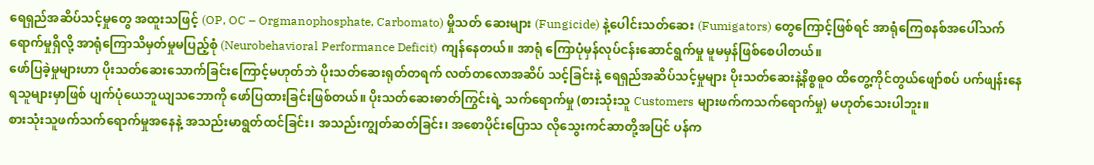ရေရှည်အဆိပ်သင့်မှုတွေ အထူးသဖြင့် (OP, OC – Orgmanophosphate, Carbomato) မှိုသတ် ဆေးများ (Fungicide) နဲ့ပေါင်းသတ်ဆေး (Fumigators) တွေကြောင့်ဖြစ်ရင် အာရုံကြေစနစ်အပေါ်သက် ရောက်မှုရှိလို့ အာရုံကြောသိမှတ်မှုမပြည့်စုံ (Neurobehavioral Performance Deficit) ကျန်နေတယ်။ အာရုံ ကြောပုံမှန်လုပ်ငန်းဆောင်ရွက်မှု မူမမှန်ဖြစ်စေပါတယ်။
ဖော်ပြခဲ့မှုများဟာ ပိုးသတ်ဆေးသောက်ခြင်းကြောင့်မဟုတ်ဘဲ ပိုးသတ်ဆေးရုတ်တရက် လတ်တလောအဆိပ် သင့်ခြင်းနဲ့ ရေရှည်အဆိပ်သင့်မှုများ ပိုးသတ်ဆေးနဲ့နိစ္စဓူ၀ ထိတွေ့ကိုင်တွယ်ဖျော်စပ် ပက်ဖျန်းနေရသူများမှာဖြစ် ပျက်ပုံယေဘူယျသဘောကို ဖော်ပြထားခြင်းဖြစ်တယ်။ ပိုးသတ်ဆေးဓာတ်ကြွင်းရဲ့ သက်ရောက်မှု (စားသုံးသူ Customers များဖက်ကသက်ရောက်မှု) မဟုတ်သေးပါဘူး။
စားသုံးသူဖက်သက်ရောက်မှုအနေနဲ့ အသည်းမာရွတ်ထင်ခြင်း၊ အသည်းကျွတ်ဆတ်ခြင်း၊ အစောပိုင်းပြောသ လိုသွေးကင်ဆာတို့အပြင် ပန်က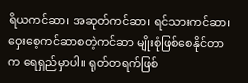ရိယကင်ဆာ၊ အဆုတ်ကင်ဆာ၊ ရင်သားကင်ဆာ၊ ဝှေးစေ့ကင်ဆာစတဲ့ကင်ဆာ မျိုးစုံဖြစ်စေနိုင်တာက ရေရှည်မှာပါ။ ရုတ်တရက်ဖြစ်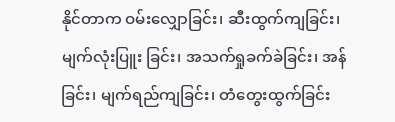နိုင်တာက ဝမ်းလျှောခြင်း၊ ဆီးထွက်ကျခြင်း၊ မျက်လုံးပြူး ခြင်း၊ အသက်ရှုခက်ခဲခြင်း၊ အန်ခြင်း၊ မျက်ရည်ကျခြင်း၊ တံတွေးထွက်ခြင်း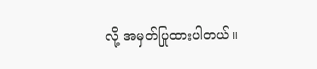လို့ အမှတ်ပြုထားပါတယ်။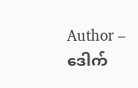Author – ဒေါက်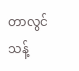တာလွင်သန့်